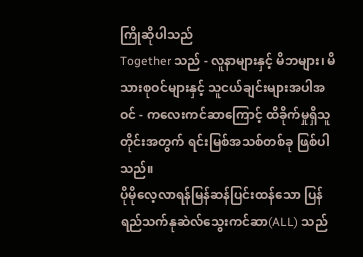ကြိုဆိုပါသည်
Together သည် - လူနာများနှင့် မိဘများ၊ မိသားစုဝင်များနှင့် သူငယ်ချင်းများအပါအဝင် - ကလေးကင်ဆာကြောင့် ထိခိုက်မှုရှိသူတိုင်းအတွက် ရင်းမြစ်အသစ်တစ်ခု ဖြစ်ပါသည်။
ပိုမိုလေ့လာရန်မြန်ဆန်ပြင်းထန်သော ပြန်ရည်သက်နုဆဲလ်သွေးကင်ဆာ(ALL) သည်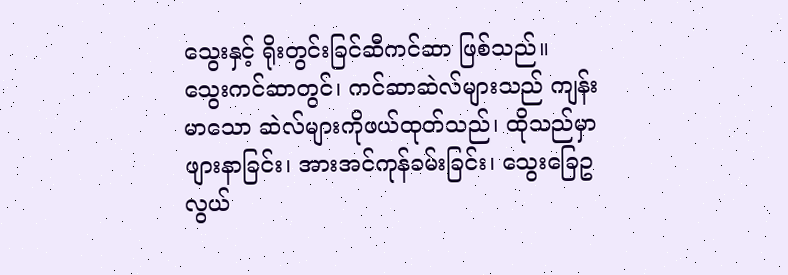သွေးနှင့် ရိုးတွင်းခြင်ဆီကင်ဆာ ဖြစ်သည်။ သွေးကင်ဆာတွင်၊ ကင်ဆာဆဲလ်များသည် ကျန်းမာသော ဆဲလ်များကိုဖယ်ထုတ်သည်၊ ထိုသည်မှာ ဖျားနာခြင်း၊ အားအင်ကုန်ခမ်းခြင်း၊ သွေးခြေဥလွယ်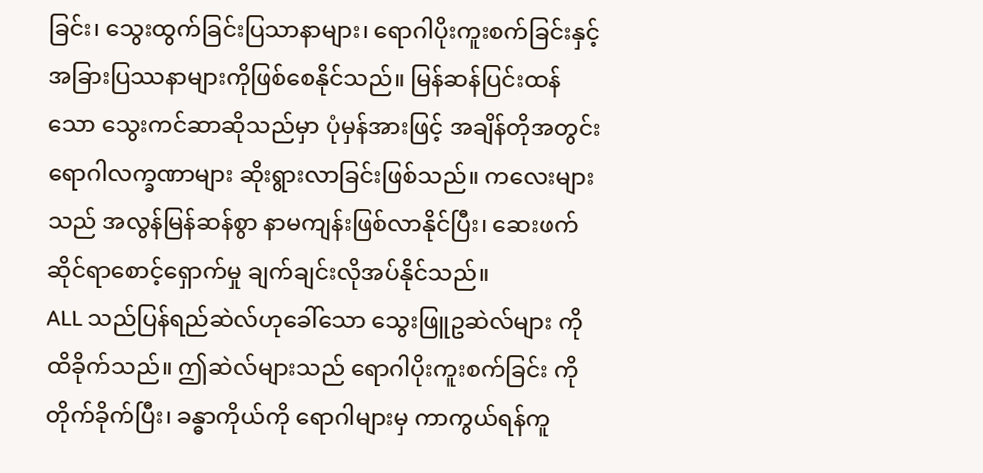ခြင်း၊ သွေးထွက်ခြင်းပြသာနာများ၊ ရောဂါပိုးကူးစက်ခြင်းနှင့် အခြားပြဿနာများကိုဖြစ်စေနိုင်သည်။ မြန်ဆန်ပြင်းထန်သော သွေးကင်ဆာဆိုသည်မှာ ပုံမှန်အားဖြင့် အချိန်တိုအတွင်း ရောဂါလက္ခဏာများ ဆိုးရွားလာခြင်းဖြစ်သည်။ ကလေးများသည် အလွန်မြန်ဆန်စွာ နာမကျန်းဖြစ်လာနိုင်ပြီး၊ ဆေးဖက်ဆိုင်ရာစောင့်ရှောက်မှု ချက်ချင်းလိုအပ်နိုင်သည်။
ALL သည်ပြန်ရည်ဆဲလ်ဟုခေါ်သော သွေးဖြူဥဆဲလ်များ ကိုထိခိုက်သည်။ ဤဆဲလ်များသည် ရောဂါပိုးကူးစက်ခြင်း ကိုတိုက်ခိုက်ပြီး၊ ခန္ဓာကိုယ်ကို ရောဂါများမှ ကာကွယ်ရန်ကူ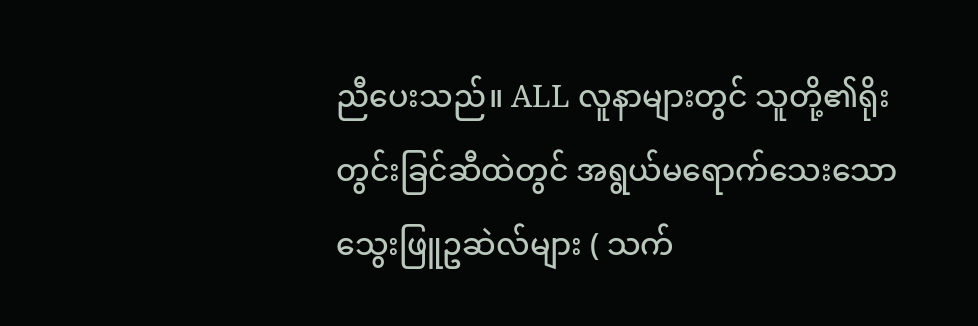ညီပေးသည်။ ALL လူနာများတွင် သူတို့၏ရိုးတွင်းခြင်ဆီထဲတွင် အရွယ်မရောက်သေးသော သွေးဖြူဥဆဲလ်များ ( သက်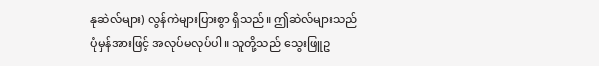နုဆဲလ်များ) လွန်ကဲများပြားစွာ ရှိသည်။ ဤဆဲလ်များသည် ပုံမှန်အားဖြင့် အလုပ်မလုပ်ပါ။ သူတို့သည် သွေးဖြူဥ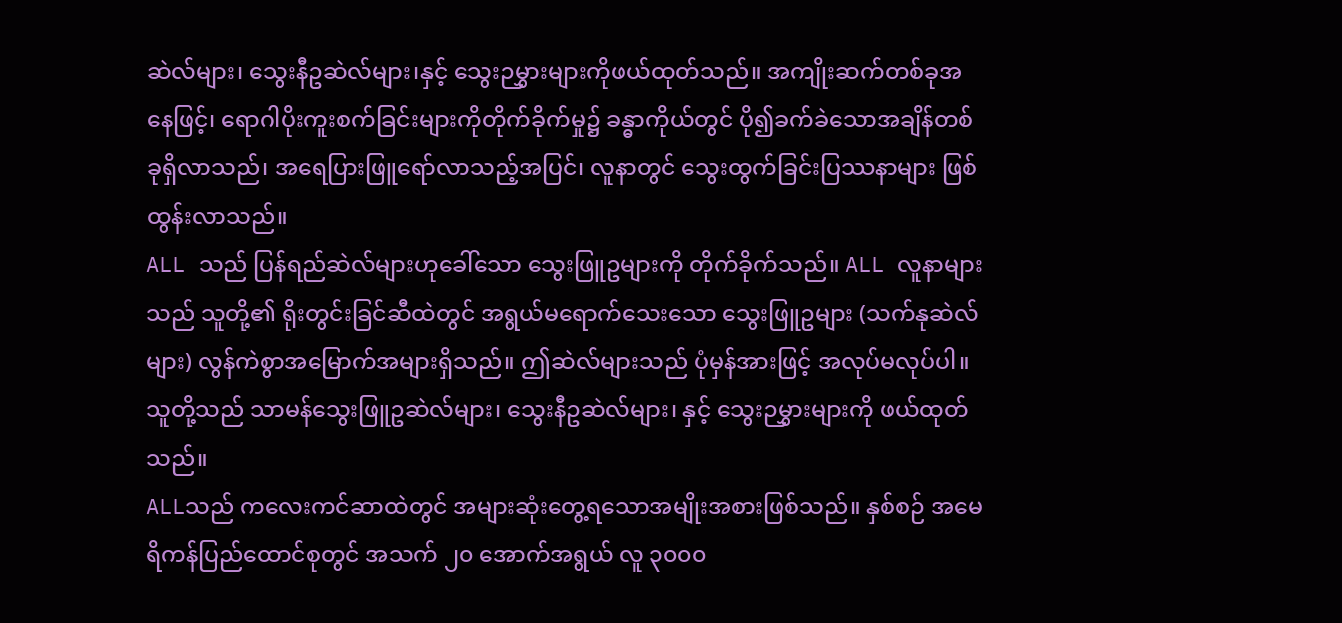ဆဲလ်များ၊ သွေးနီဥဆဲလ်များ၊နှင့် သွေးဉမွှားများကိုဖယ်ထုတ်သည်။ အကျိုးဆက်တစ်ခုအနေဖြင့်၊ ရောဂါပိုးကူးစက်ခြင်းများကိုတိုက်ခိုက်မှု၌ ခန္ဓာကိုယ်တွင် ပို၍ခက်ခဲသောအချိန်တစ်ခုရှိလာသည်၊ အရေပြားဖြူရော်လာသည့်အပြင်၊ လူနာတွင် သွေးထွက်ခြင်းပြဿနာများ ဖြစ်ထွန်းလာသည်။
ALL သည် ပြန်ရည်ဆဲလ်များဟုခေါ်သော သွေးဖြူဥများကို တိုက်ခိုက်သည်။ ALL လူနာများသည် သူတို့၏ ရိုးတွင်းခြင်ဆီထဲတွင် အရွယ်မရောက်သေးသော သွေးဖြူဥများ (သက်နုဆဲလ်များ) လွန်ကဲစွာအမြောက်အများရှိသည်။ ဤဆဲလ်များသည် ပုံမှန်အားဖြင့် အလုပ်မလုပ်ပါ။ သူတို့သည် သာမန်သွေးဖြူဥဆဲလ်များ၊ သွေးနီဥဆဲလ်များ၊ နှင့် သွေးဉမွှားများကို ဖယ်ထုတ်သည်။
ALLသည် ကလေးကင်ဆာထဲတွင် အများဆုံးတွေ့ရသောအမျိုးအစားဖြစ်သည်။ နှစ်စဉ် အမေရိကန်ပြည်ထောင်စုတွင် အသက် ၂၀ အောက်အရွယ် လူ ၃၀၀၀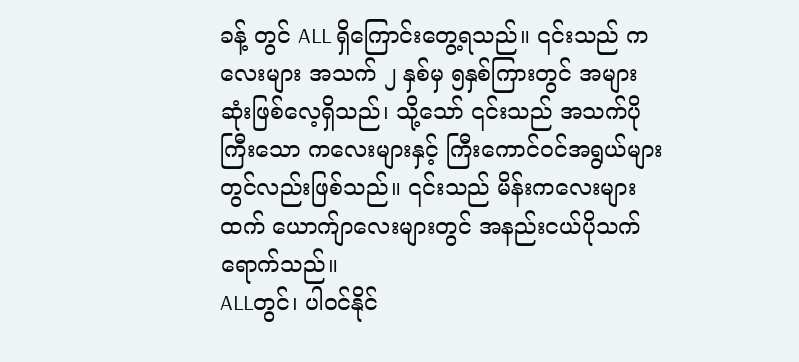ခန့် တွင် ALL ရှိကြောင်းတွေ့ရသည်။ ၎င်းသည် ကလေးများ အသက် ၂ နှစ်မှ ၅နှစ်ကြားတွင် အများဆုံးဖြစ်လေ့ရှိသည်၊ သို့သော် ၎င်းသည် အသက်ပိုကြီးသော ကလေးများနှင့် ကြီးကောင်ဝင်အရွယ်များ တွင်လည်းဖြစ်သည်။ ၎င်းသည် မိန်းကလေးများထက် ယောက်ျာလေးများတွင် အနည်းငယ်ပိုသက်ရောက်သည်။
ALLတွင်၊ ပါဝင်နိုင်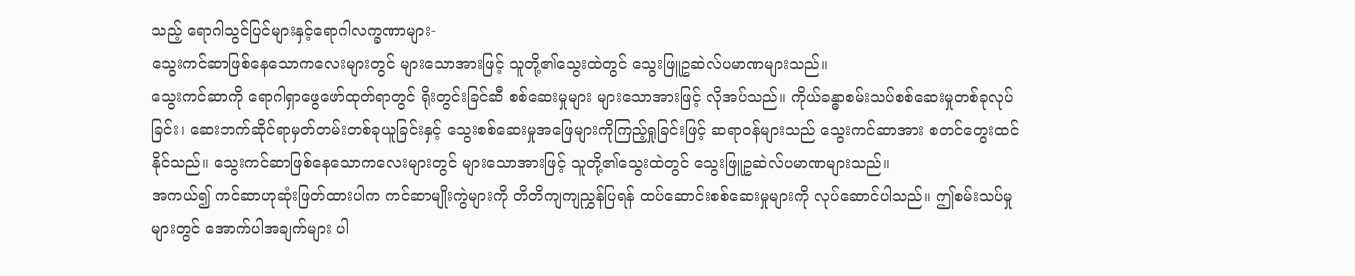သည့် ရောဂါသွင်ပြင်များနှင့်ရောဂါလက္ခဏာများ-
သွေးကင်ဆာဖြစ်နေသောကလေးများတွင် များသောအားဖြင့် သူတို့၏သွေးထဲတွင် သွေးဖြူဥဆဲလ်ပမာဏများသည်။
သွေးကင်ဆာကို ရောဂါရှာဖွေဖော်ထုတ်ရာတွင် ရိုးတွင်းခြင်ဆီ စစ်ဆေးမှုများ များသောအားဖြင့် လိုအပ်သည်။ ကိုယ်ခန္ဓာစမ်းသပ်စစ်ဆေးမှုတစ်ခုလုပ်ခြင်း၊ ဆေးဘက်ဆိုင်ရာမှတ်တမ်းတစ်ခုယူခြင်းနှင့် သွေးစစ်ဆေးမှုအဖြေများကိုကြည့်ရှုခြင်းဖြင့် ဆရာဝန်များသည် သွေးကင်ဆာအား စတင်တွေးထင်နိုင်သည်။ သွေးကင်ဆာဖြစ်နေသောကလေးများတွင် များသောအားဖြင့် သူတို့၏သွေးထဲတွင် သွေးဖြူဥဆဲလ်ပမာဏများသည်။
အကယ်၍ ကင်ဆာဟုဆုံးဖြတ်ထားပါက ကင်ဆာမျိုးကွဲများကို တိတိကျကျညွှန်ပြရန် ထပ်ဆောင်းစစ်ဆေးမှုများကို လုပ်ဆောင်ပါသည်။ ဤစမ်းသပ်မှုများတွင် အောက်ပါအချက်များ ပါ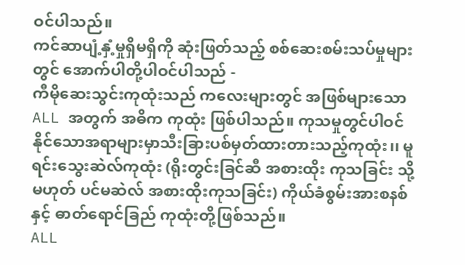ဝင်ပါသည်။
ကင်ဆာပျံ့နှံ့မှုရှိမရှိကို ဆုံးဖြတ်သည့် စစ်ဆေးစမ်းသပ်မှုများတွင် အောက်ပါတို့ပါဝင်ပါသည် -
ကီမိုဆေးသွင်းကုထုံးသည် ကလေးများတွင် အဖြစ်များသော ALL အတွက် အဓိက ကုထုံး ဖြစ်ပါသည်။ ကုသမှုတွင်ပါဝင်နိုင်သောအရာများမှာသီးခြားပစ်မှတ်ထားတားသည့်ကုထုံး၊၊ မူရင်းသွေးဆဲလ်ကုထုံး (ရိုးတွင်းခြင်ဆီ အစားထိုး ကုသခြင်း သို့မဟုတ် ပင်မဆဲလ် အစားထိုးကုသခြင်း) ကိုယ်ခံစွမ်းအားစနစ် နှင့် ဓာတ်ရောင်ခြည် ကုထုံးတို့ဖြစ်သည်။
ALL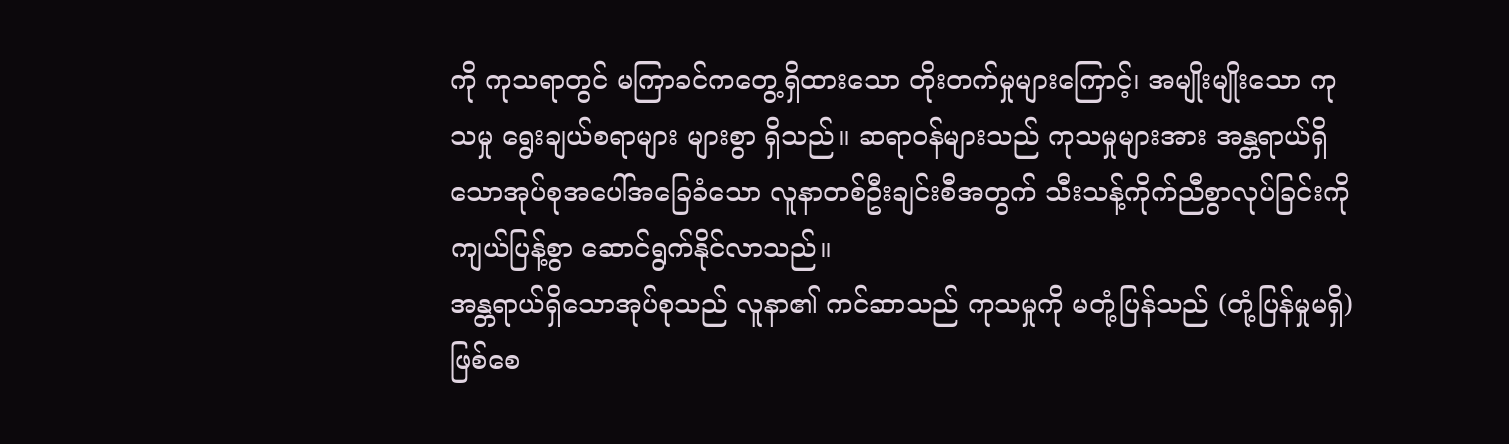ကို ကုသရာတွင် မကြာခင်ကတွေ့ရှိထားသော တိုးတက်မှုများကြောင့်၊ အမျိုးမျိုးသော ကုသမှု ရွေးချယ်စရာများ များစွာ ရှိသည်။ ဆရာဝန်များသည် ကုသမှုများအား အန္တရာယ်ရှိသောအုပ်စုအပေါ်အခြေခံသော လူနာတစ်ဦးချင်းစီအတွက် သီးသန့်ကိုက်ညီစွာလုပ်ခြင်းကို ကျယ်ပြန့်စွာ ဆောင်ရွက်နိုင်လာသည်။
အန္တရာယ်ရှိသောအုပ်စုသည် လူနာ၏ ကင်ဆာသည် ကုသမှုကို မတုံ့ပြန်သည် (တုံ့ပြန်မှုမရှိ) ဖြစ်စေ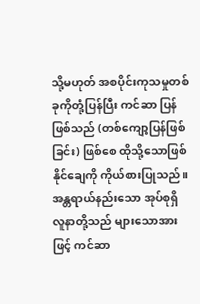သို့မဟုတ် အစပိုင်းကုသမှုတစ်ခုကိုတုံ့ပြန်ပြီး ကင်ဆာ ပြန်ဖြစ်သည် (တစ်ကျော့ပြန်ဖြစ်ခြင်း) ဖြစ်စေ ထိုသို့သောဖြစ်နိုင်ချေကို ကိုယ်စားပြုသည်။ အန္တရာယ်နည်းသော အုပ်စုရှိ လူနာတို့သည် များသောအားဖြင့် ကင်ဆာ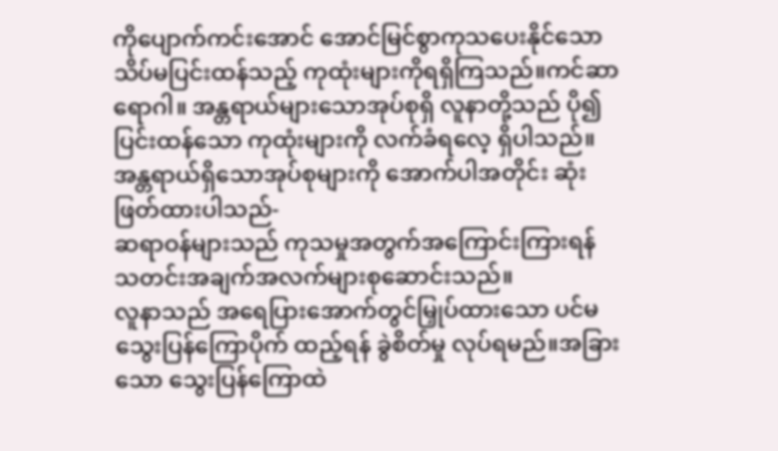ကိုပျောက်ကင်းအောင် အောင်မြင်စွာကုသပေးနိုင်သော သိပ်မပြင်းထန်သည့် ကုထုံးများကိုရရှိကြသည်။ကင်ဆာရောဂါ။ အန္တရာယ်များသောအုပ်စုရှိ လူနာတို့သည် ပို၍ ပြင်းထန်သော ကုထုံးများကို လက်ခံရလေ့ ရှိပါသည်။
အန္တရာယ်ရှိသောအုပ်စုများကို အောက်ပါအတိုင်း ဆုံးဖြတ်ထားပါသည်-
ဆရာဝန်များသည် ကုသမှုအတွက်အကြောင်းကြားရန် သတင်းအချက်အလက်များစုဆောင်းသည်။
လူနာသည် အရေပြားအောက်တွင်မြှုပ်ထားသော ပင်မသွေးပြန်ကြောပိုက် ထည့်ရန် ခွဲစိတ်မှု လုပ်ရမည်။အခြားသော သွေးပြန်ကြောထဲ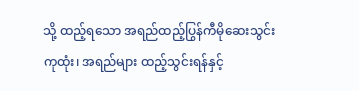သို့ ထည့်ရသော အရည်ထည့်ပြွန်ကီမိုဆေးသွင်းကုထုံး၊ အရည်များ ထည့်သွင်းရန်နှင့်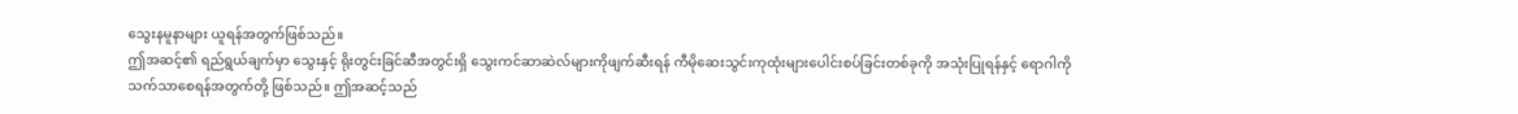သွေးနမူနာများ ယူရန်အတွက်ဖြစ်သည်။
ဤအဆင့်၏ ရည်ရွယ်ချက်မှာ သွေးနှင့် ရိုးတွင်းခြင်ဆီအတွင်းရှိ သွေးကင်ဆာဆဲလ်များကိုဖျက်ဆီးရန် ကီမိုဆေးသွင်းကုထုံးများပေါင်းစပ်ခြင်းတစ်ခုကို အသုံးပြုရန်နှင့် ရောဂါကို သက်သာစေရန်အတွက်တို့ ဖြစ်သည်။ ဤအဆင့်သည်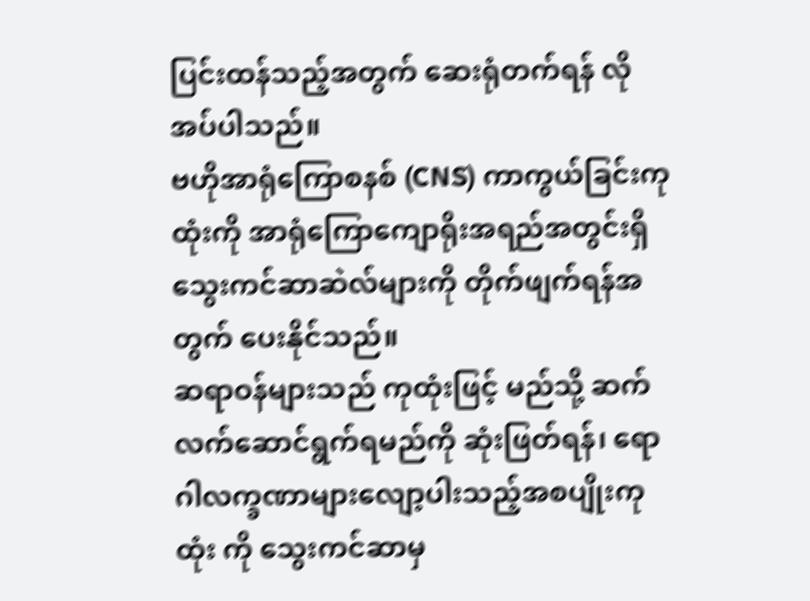ပြင်းထန်သည့်အတွက် ဆေးရုံတက်ရန် လိုအပ်ပါသည်။
ဗဟိုအာရုံကြောစနစ် (CNS) ကာကွယ်ခြင်းကုထုံးကို အာရုံကြောကျောရိုးအရည်အတွင်းရှိ သွေးကင်ဆာဆဲလ်များကို တိုက်ဖျက်ရန်အတွက် ပေးနိုင်သည်။
ဆရာဝန်များသည် ကုထုံးဖြင့် မည်သို့ ဆက်လက်ဆောင်ရွက်ရမည်ကို ဆုံးဖြတ်ရန်၊ ရောဂါလက္ခဏာများလျော့ပါးသည့်အစပျိုးကုထုံး ကို သွေးကင်ဆာမှ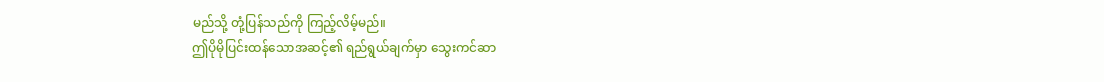မည်သို့ တုံ့ပြန်သည်ကို ကြည့်လိမ့်မည်။
ဤပိုမိုပြင်းထန်သောအဆင့်၏ ရည်ရွယ်ချက်မှာ သွေးကင်ဆာ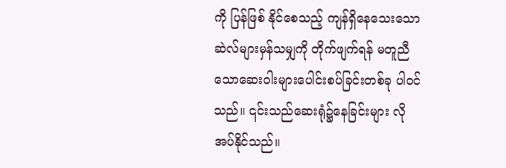ကို ပြန်ဖြစ် နိုင်စေသည့် ကျန်ရှိနေသေးသောဆဲလ်များမှန်သမျှကို တိုက်ဖျက်ရန် မတူညီသောဆေးဝါးများပေါင်းစပ်ခြင်းတစ်ခု ပါဝင်သည်။ ၎င်းသည်ဆေးရုံ၌နေခြင်းများ လိုအပ်နိုင်သည်။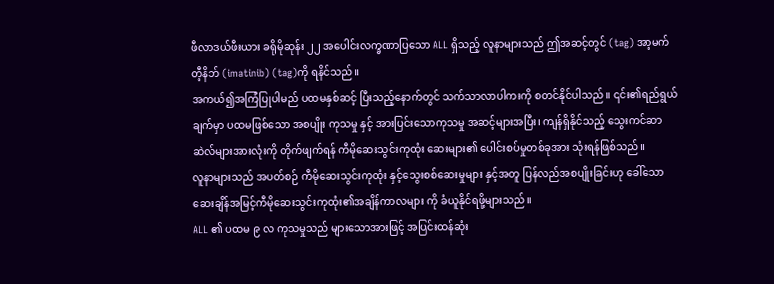ဖီလာဒယ်ဖီးယား ခရိုမိုဆုန်း ၂၂ အပေါင်းလက္ခဏာပြသော ALL ရှိသည့် လူနာများသည် ဤအဆင့်တွင် (tag) အာ့မက်တီ့နိဘ် (imatinib) (tag)ကို ရနိင်သည်။
အကယ်၍အကြံပြုပါမည် ပထမနှစ်ဆင့် ပြီးသည့်နောက်တွင် သက်သာလာပါကးကို စတင်နိုင်ပါသည်။ ၎င်း၏ရည်ရွယ်ချက်မှာ ပထမဖြစ်သော အစပျိုး ကုသမှု နှင့် အားပြင်းသောကုသမှု အဆင့်များအပြီး၊ ကျန်ရှိနိုင်သည့် သွေးကင်ဆာဆဲလ်များအားလုံးကို တိုက်ဖျက်ရန် ကီမိုဆေးသွင်းကုထုံး ဆေးများ၏ ပေါင်းစပ်မှုတစ်ခုအား သုံးရန်ဖြစ်သည်။
လူနာများသည် အပတ်စဉ် ကီမိုဆေးသွင်းကုထုံး နှင့်သွေးစစ်ဆေးမှုများ နှင့်အတူ ပြန်လည်အစပျိုးခြင်းဟု ခေါ်သော ဆေးချိန်အမြင့်ကီမိုဆေးသွင်းကုထုံး၏အချိန်ကာလများ ကို ခံယူနိုင်ရဖို့များသည်။
ALL ၏ ပထမ ၉ လ ကုသမှုသည် များသောအားဖြင့် အပြင်းထန်ဆုံး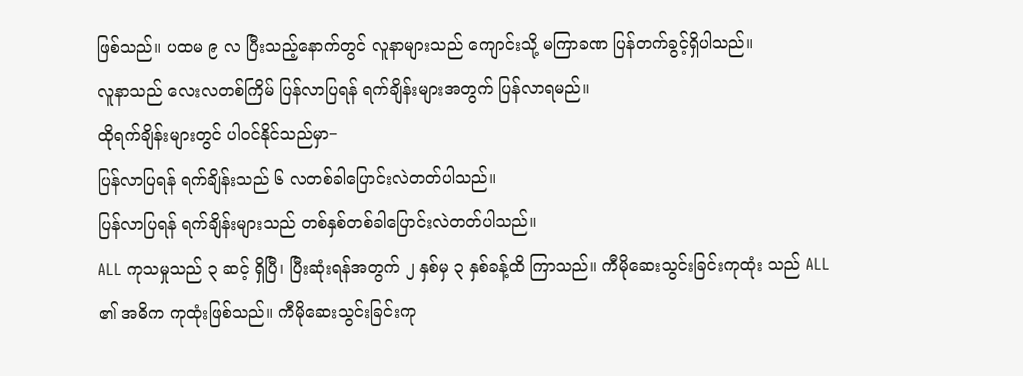ဖြစ်သည်။ ပထမ ၉ လ ပြီးသည့်နောက်တွင် လူနာများသည် ကျောင်းသို့ မကြာခဏ ပြန်တက်ခွင့်ရှိပါသည်။
လူနာသည် လေးလတစ်ကြိမ် ပြန်လာပြရန် ရက်ချိန်းများအတွက် ပြန်လာရမည်။
ထိုရက်ချိန်းများတွင် ပါဝင်နိုင်သည်မှာ−
ပြန်လာပြရန် ရက်ချိန်းသည် ၆ လတစ်ခါပြောင်းလဲတတ်ပါသည်။
ပြန်လာပြရန် ရက်ချိန်းများသည် တစ်နှစ်တစ်ခါပြောင်းလဲတတ်ပါသည်။
ALL ကုသမှုသည် ၃ ဆင့် ရှိပြီ၊ ပြီးဆုံးရန်အတွက် ၂ နှစ်မှ ၃ နှစ်ခန့်ထိ ကြာသည်။ ကီမိုဆေးသွင်းခြင်းကုထုံး သည် ALL ၏ အဓိက ကုထုံးဖြစ်သည်။ ကီမိုဆေးသွင်းခြင်းကု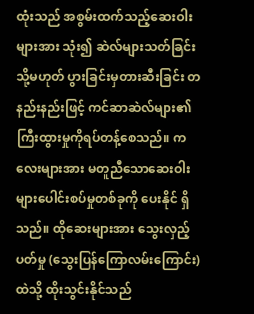ထုံးသည် အစွမ်းထက်သည့်ဆေးဝါးများအား သုံး၍ ဆဲလ်များသတ်ခြင်း သို့မဟုတ် ပွားခြင်းမှတားဆီးခြင်း တနည်းနည်းဖြင့် ကင်ဆာဆဲလ်များ၏ကြီးထွားမှုကိုရပ်တန့်စေသည်။ ကလေးများအား မတူညီသောဆေးဝါးများပေါင်းစပ်မှုတစ်ခုကို ပေးနိုင် ရှိသည်။ ထိုဆေးများအား သွေးလှည့်ပတ်မှု (သွေးပြန်ကြောလမ်းကြောင်း) ထဲသို့ ထိုးသွင်းနိုင်သည်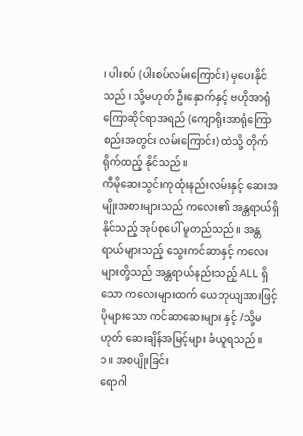၊ ပါးစပ် (ပါးစပ်လမ်းကြောင်း) မှပေးနိုင်သည် ၊ သို့မဟုတ် ဦးနှောက်နှင့် ဗဟိုအာရုံကြောဆိုင်ရာအရည် (ကျောရိုးအာရုံကြောစည်းအတွင်း လမ်းကြောင်း) ထဲသို့ တိုက်ရိုက်ထည့် နိုင်သည်။
ကီမိုဆေးသွင်းကုထုံးနည်းလမ်းနှင့် ဆေးအမျိုးအစားများသည် ကလေး၏ အန္တရာယ်ရှိနိုင်သည့် အုပ်စုပေါ် မူတည်သည်။ အန္တရာယ်များသည့် သွေးကင်ဆာနှင့် ကလေးများတို့သည် အန္တရာယ်နည်းသည့် ALL ရှိသော ကလေးများထက် ယေဘုယျအားဖြင့် ပိုများသော ကင်ဆာဆေးများ နှင့် /သို့မဟုတ် ဆေးချိန်အမြင့်များ ခံယူရသည်။
၁။ အစပျိုးခြင်း
ရောဂါ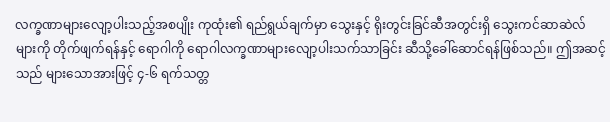လက္ခဏာများလျော့ပါးသည့်အစပျိုး ကုထုံး၏ ရည်ရွယ်ချက်မှာ သွေးနှင့် ရိုးတွင်းခြင်ဆီအတွင်းရှိ သွေးကင်ဆာဆဲလ်များကို တိုက်ဖျက်ရန်နှင့် ရောဂါကို ရောဂါလက္ခဏာများလျော့ပါးသက်သာခြင်း ဆီသို့ခေါ်ဆောင်ရန်ဖြစ်သည်။ ဤအဆင့်သည် များသောအားဖြင့် ၄-၆ ရက်သတ္တ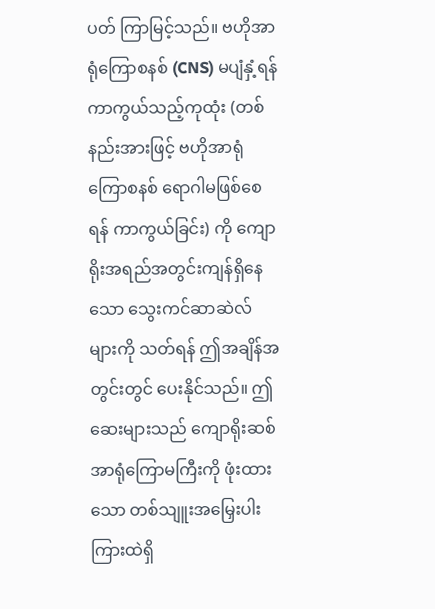ပတ် ကြာမြင့်သည်။ ဗဟိုအာရုံကြောစနစ် (CNS) မပျံနှံ့ရန်ကာကွယ်သည့်ကုထုံး (တစ်နည်းအားဖြင့် ဗဟိုအာရုံကြောစနစ် ရောဂါမဖြစ်စေရန် ကာကွယ်ခြင်း) ကို ကျောရိုးအရည်အတွင်းကျန်ရှိနေသော သွေးကင်ဆာဆဲလ်များကို သတ်ရန် ဤအချိန်အတွင်းတွင် ပေးနိုင်သည်။ ဤဆေးများသည် ကျောရိုးဆစ် အာရုံကြောမကြီးကို ဖုံးထားသော တစ်သျူးအမြှေးပါးကြားထဲရှိ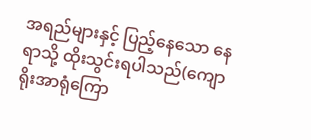အရည်များနှင့် ပြည့်နေသော နေရာသို့ ထိုးသွင်းရပါသည်(ကျောရိုးအာရုံကြော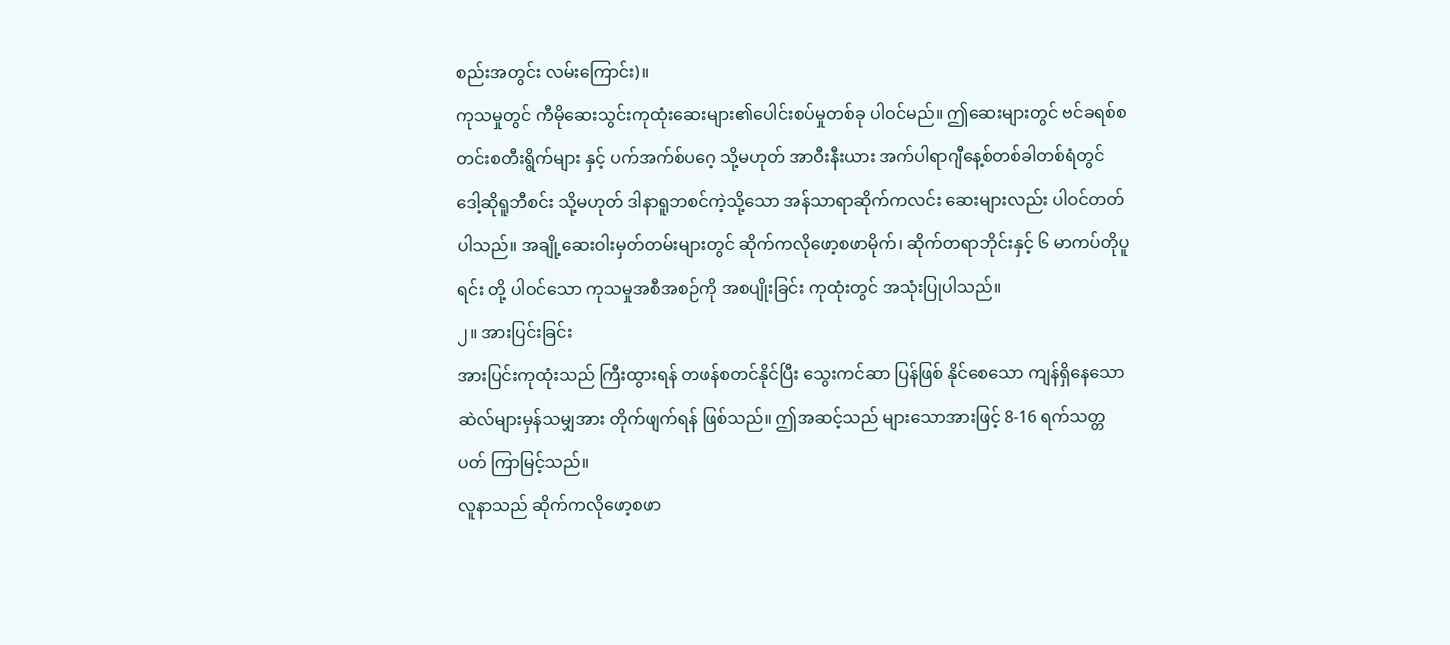စည်းအတွင်း လမ်းကြောင်း)။
ကုသမှုတွင် ကီမိုဆေးသွင်းကုထုံးဆေးများ၏ပေါင်းစပ်မှုတစ်ခု ပါဝင်မည်။ ဤဆေးများတွင် ဗင်ခရစ်စတင်းစတီးရွိက်များ နှင့် ပက်အက်စ်ပဂေ့ သို့မဟုတ် အာဝီးနီးယား အက်ပါရာဂျီနေ့စ်တစ်ခါတစ်ရံတွင် ဒေါ့ဆိုရူဘီစင်း သို့မဟုတ် ဒါနာရူဘစင်ကဲ့သို့သော အန်သာရာဆိုက်ကလင်း ဆေးများလည်း ပါဝင်တတ်ပါသည်။ အချို့ဆေးဝါးမှတ်တမ်းများတွင် ဆိုက်ကလိုဖော့စဖာမိုက်၊ ဆိုက်တရာဘိုင်းနှင့် ၆ မာကပ်တိုပူရင်း တို့ ပါဝင်သော ကုသမှုအစီအစဉ်ကို အစပျိုးခြင်း ကုထုံးတွင် အသုံးပြုပါသည်။
၂။ အားပြင်းခြင်း
အားပြင်းကုထုံးသည် ကြီးထွားရန် တဖန်စတင်နိုင်ပြီး သွေးကင်ဆာ ပြန်ဖြစ် နိုင်စေသော ကျန်ရှိနေသောဆဲလ်များမှန်သမျှအား တိုက်ဖျက်ရန် ဖြစ်သည်။ ဤအဆင့်သည် များသောအားဖြင့် 8-16 ရက်သတ္တပတ် ကြာမြင့်သည်။
လူနာသည် ဆိုက်ကလိုဖော့စဖာ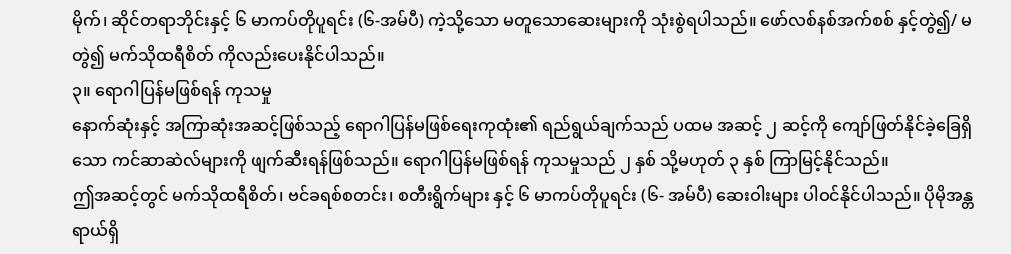မိုက်၊ ဆိုင်တရာဘိုင်းနှင့် ၆ မာကပ်တိုပူရင်း (၆-အမ်ပီ) ကဲ့သို့သော မတူသောဆေးများကို သုံးစွဲရပါသည်။ ဖော်လစ်နစ်အက်စစ် နှင့်တွဲ၍/ မတွဲ၍ မက်သိုထရီစိတ် ကိုလည်းပေးနိုင်ပါသည်။
၃။ ရောဂါပြန်မဖြစ်ရန် ကုသမှု
နောက်ဆုံးနှင့် အကြာဆုံးအဆင့်ဖြစ်သည့် ရောဂါပြန်မဖြစ်ရေးကုထုံး၏ ရည်ရွယ်ချက်သည် ပထမ အဆင့် ၂ ဆင့်ကို ကျော်ဖြတ်နိုင်ခဲ့ခြေရှိသော ကင်ဆာဆဲလ်များကို ဖျက်ဆီးရန်ဖြစ်သည်။ ရောဂါပြန်မဖြစ်ရန် ကုသမှုသည် ၂ နှစ် သို့မဟုတ် ၃ နှစ် ကြာမြင့်နိုင်သည်။
ဤအဆင့်တွင် မက်သိုထရီစိတ်၊ ဗင်ခရစ်စတင်း၊ စတီးရွိက်များ နှင့် ၆ မာကပ်တိုပူရင်း (၆- အမ်ပီ) ဆေးဝါးများ ပါဝင်နိုင်ပါသည်။ ပိုမိုအန္တရာယ်ရှိ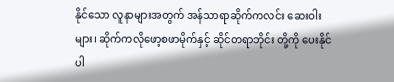နိုင်သော လူနာများအတွက် အန်သာရာဆိုက်ကလင်း ဆေးဝါးများ၊ ဆိုက်ကလိုဖော့စဖာမိုက်နှင့် ဆိုင်တရာဘိုင်း တို့ကို ပေးနိုင်ပါ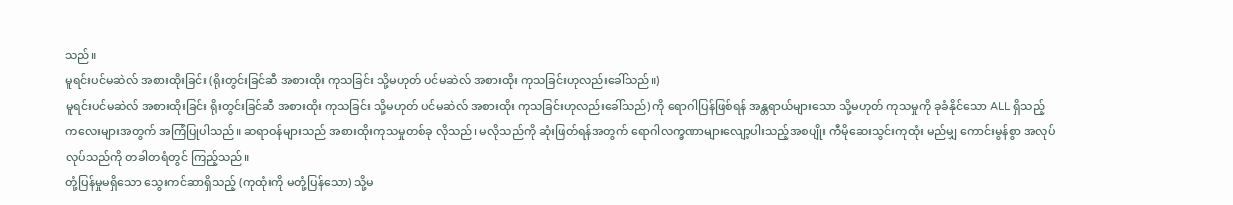သည်။
မူရင်းပင်မဆဲလ် အစားထိုးခြင်း (ရိုးတွင်းခြင်ဆီ အစားထိုး ကုသခြင်း သို့မဟုတ် ပင်မဆဲလ် အစားထိုး ကုသခြင်းဟုလည်းခေါ်သည်။)
မူရင်းပင်မဆဲလ် အစားထိုးခြင်း ရိုးတွင်းခြင်ဆီ အစားထိုး ကုသခြင်း သို့မဟုတ် ပင်မဆဲလ် အစားထိုး ကုသခြင်းဟုလည်းခေါ်သည်) ကို ရောဂါပြန်ဖြစ်ရန် အန္တရာယ်များသော သို့မဟုတ် ကုသမှုကို ခုခံနိုင်သော ALL ရှိသည့် ကလေးများအတွက် အကြံပြုပါသည်။ ဆရာဝန်များသည် အစားထိုးကုသမှုတစ်ခု လိုသည်၊ မလိုသည်ကို ဆုံးဖြတ်ရန်အတွက် ရောဂါလက္ခဏာများလျော့ပါးသည့်အစပျိုး ကီမိုဆေးသွင်းကုထုံး မည်မျှ ကောင်းမွန်စွာ အလုပ်လုပ်သည်ကို တခါတရံတွင် ကြည့်သည်။
တုံ့ပြန်မှုမရှိသော သွေးကင်ဆာရှိသည့် (ကုထုံးကို မတုံ့ပြန်သော) သို့မ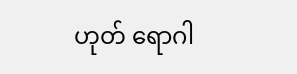ဟုတ် ရောဂါ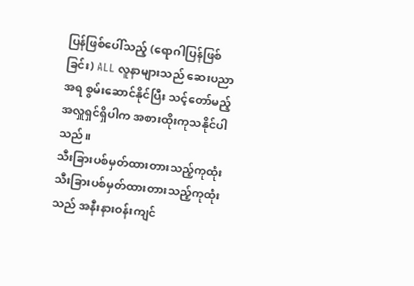ပြန်ဖြစ်ပေါ်သည့် (ရောဂါပြန်ဖြစ်ခြင်း) ALL လူနာများသည် ဆေးပညာအရ စွမ်းဆောင်နိုင်ပြီး သင့်တော်မည့် အလှူရှင်ရှိပါက အစားထိုးကုသနိုင်ပါသည်။
သီးခြားပစ်မှတ်ထားတားသည့်ကုထုံး
သီးခြားပစ်မှတ်ထားတားသည့်ကုထုံး သည် အနီးနားဝန်းကျင်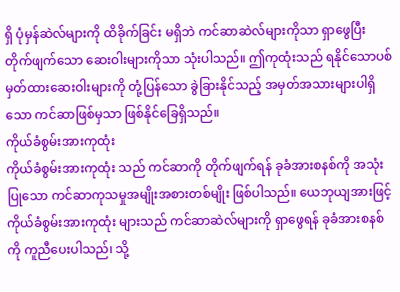ရှိ ပုံမှန်ဆဲလ်များကို ထိခိုက်ခြင်း မရှိဘဲ ကင်ဆာဆဲလ်များကိုသာ ရှာဖွေပြီး တိုက်ဖျက်သော ဆေးဝါးများကိုသာ သုံးပါသည်။ ဤကုထုံးသည် ရနိုင်သောပစ်မှတ်ထားဆေးဝါးများကို တုံ့ပြန်သော ခွဲခြားနိုင်သည့် အမှတ်အသားများပါရှိသော ကင်ဆာဖြစ်မှသာ ဖြစ်နိုင်ခြေရှိသည်။
ကိုယ်ခံစွမ်းအားကုထုံး
ကိုယ်ခံစွမ်းအားကုထုံး သည် ကင်ဆာကို တိုက်ဖျက်ရန် ခုခံအားစနစ်ကို အသုံးပြုသော ကင်ဆာကုသမှုအမျိုးအစားတစ်မျိုး ဖြစ်ပါသည်။ ယေဘုယျအားဖြင့် ကိုယ်ခံစွမ်းအားကုထုံး များသည် ကင်ဆာဆဲလ်များကို ရှာဖွေရန် ခုခံအားစနစ်ကို ကူညီပေးပါသည်၊ သို့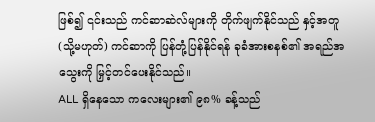ဖြစ်၍ ၎င်းသည် ကင်ဆာဆဲလ်များကို တိုက်ဖျက်နိုင်သည် နှင့်အတူ (သို့မဟုတ်) ကင်ဆာကို ပြန်တုံ့ပြန်နိုင်ရန် ခုခံအားစနစ်၏ အရည်အသွေးကို မြှင့်တင်ပေးနိုင်သည်။
ALL ရှိနေသော ကလေးများ၏ ၉၈% ခန့်သည်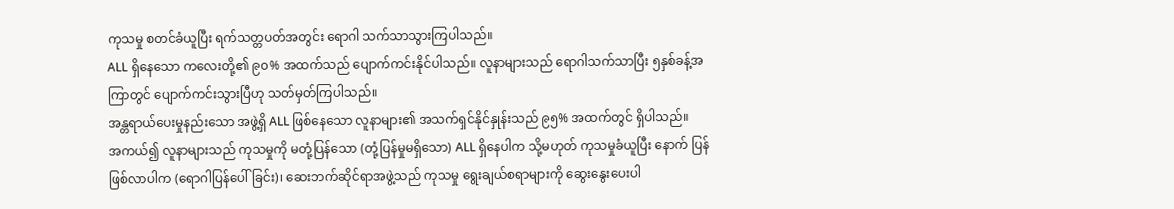ကုသမှု စတင်ခံယူပြီး ရက်သတ္တပတ်အတွင်း ရောဂါ သက်သာသွားကြပါသည်။
ALL ရှိနေသော ကလေးတို့၏ ၉၀% အထက်သည် ပျောက်ကင်းနိုင်ပါသည်။ လူနာများသည် ရောဂါသက်သာပြီး ၅နှစ်ခန့်အကြာတွင် ပျောက်ကင်းသွားပြီဟု သတ်မှတ်ကြပါသည်။
အန္တရာယ်ပေးမှုနည်းသော အဖွဲ့ရှိ ALL ဖြစ်နေသော လူနာများ၏ အသက်ရှင်နိုင်နှုန်းသည် ၉၅% အထက်တွင် ရှိပါသည်။
အကယ်၍ လူနာများသည် ကုသမှုကို မတုံ့ပြန်သော (တုံ့ပြန်မှုမရှိသော) ALL ရှိနေပါက သို့မဟုတ် ကုသမှုခံယူပြီး နောက် ပြန်ဖြစ်လာပါက (ရောဂါပြန်ပေါ်ခြင်း)၊ ဆေးဘက်ဆိုင်ရာအဖွဲ့သည် ကုသမှု ရွေးချယ်စရာများကို ဆွေးနွေးပေးပါ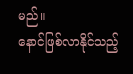မည်။
နောင်ဖြစ်လာနိုင်သည့်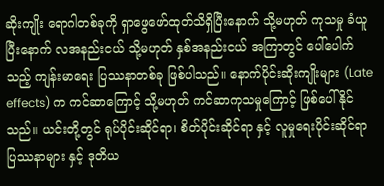ဆိုးကျိုး ရောဂါတစ်ခုကို ရှာဖွေဖော်ထုတ်သိရှိပြီးနောက် သို့မဟုတ် ကုသမှု ခံယူပြီးနောက် လအနည်းငယ် သို့မဟုတ် နှစ်အနည်းငယ် အကြာတွင် ပေါ်ပေါက်သည့် ကျန်းမာရေး ပြဿနာတစ်ခု ဖြစ်ပါသည်။ နောက်ပိုင်းဆိုးကျိုးများ (Late effects) က ကင်ဆာကြောင့် သို့မဟုတ် ကင်ဆာကုသမှုကြောင့် ဖြစ်ပေါ်နိုင်သည်။ ယင်းတို့တွင် ရုပ်ပိုင်းဆိုင်ရာ၊ စိတ်ပိုင်းဆိုင်ရာ နှင့် လူမှုရေးပိုင်းဆိုင်ရာ ပြဿနာများ နှင့် ဒုတိယ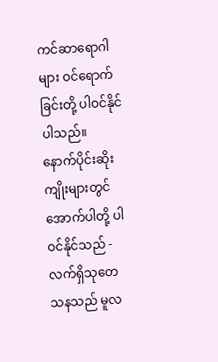ကင်ဆာရောဂါများ ဝင်ရောက်ခြင်းတို့ ပါဝင်နိုင်ပါသည်။
နောက်ပိုင်းဆိုးကျိုးများတွင် အောက်ပါတို့ ပါဝင်နိုင်သည် -
လက်ရှိသုတေသနသည် မူလ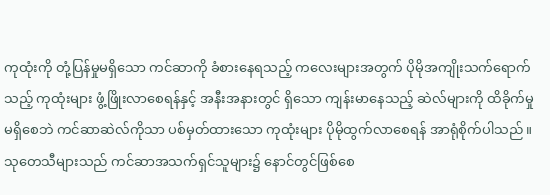ကုထုံးကို တုံ့ပြန်မှုမရှိသော ကင်ဆာကို ခံစားနေရသည့် ကလေးများအတွက် ပိုမိုအကျိုးသက်ရောက်သည့် ကုထုံးများ ဖွံ့ဖြိုးလာစေရန်နှင့် အနီးအနားတွင် ရှိသော ကျန်းမာနေသည့် ဆဲလ်များကို ထိခိုက်မှု မရှိစေဘဲ ကင်ဆာဆဲလ်ကိုသာ ပစ်မှတ်ထားသော ကုထုံးများ ပိုမိုထွက်လာစေရန် အာရုံစိုက်ပါသည်။ သုတေသီများသည် ကင်ဆာအသက်ရှင်သူများ၌ နောင်တွင်ဖြစ်စေ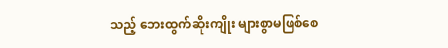သည့် ဘေးထွက်ဆိုးကျိုး များစွာမဖြစ်စေ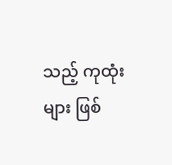သည့် ကုထုံးများ ဖြစ်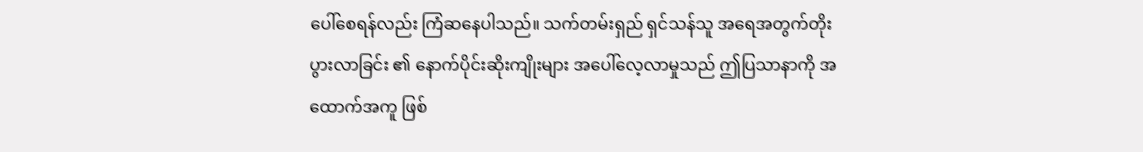ပေါ်စေရန်လည်း ကြံဆနေပါသည်။ သက်တမ်းရှည် ရှင်သန်သူ အရေအတွက်တိုးပွားလာခြင်း ၏ နောက်ပိုင်းဆိုးကျိုးများ အပေါ်လေ့လာမှုသည် ဤပြသာနာကို အထောက်အကူ ဖြစ်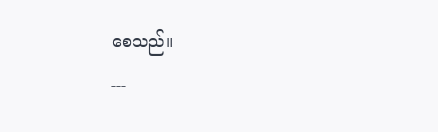စေသည်။
---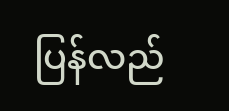ပြန်လည်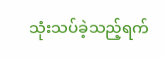သုံးသပ်ခဲ့သည့်ရက်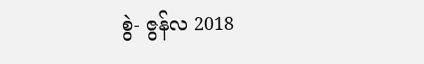စွဲ- ဇွန်လ 2018